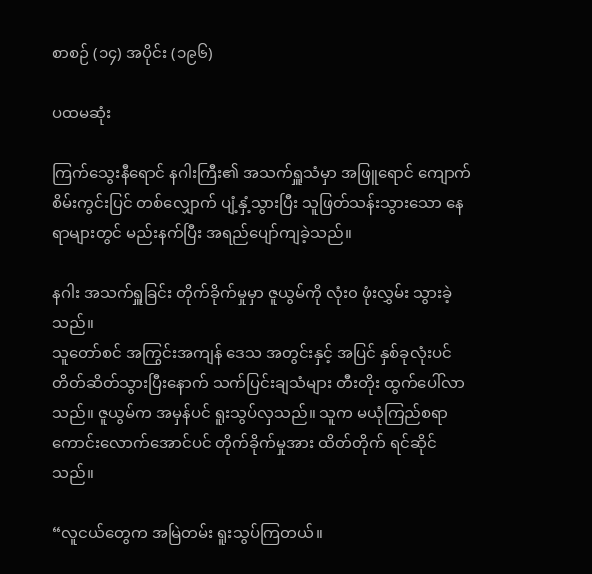စာစဉ် (၁၄) အပိုင်း (၁၉၆)

ပထမဆုံး

ကြက်သွေးနီရောင် နဂါးကြီး၏ အသက်ရှူသံမှာ အဖြူရောင် ကျောက်စိမ်းကွင်းပြင် တစ်လျှောက် ပျံ့နှံ့သွားပြီး သူဖြတ်သန်းသွားသော နေရာများတွင် မည်းနက်ပြီး အရည်ပျော်ကျခဲ့သည်။

နဂါး အသက်ရှူခြင်း တိုက်ခိုက်မှုမှာ ဇူယွမ်ကို လုံး၀ ဖုံးလွှမ်း သွားခဲ့သည်။
သူတော်စင် အကြွင်းအကျန် ဒေသ အတွင်းနှင့် အပြင် နှစ်ခုလုံးပင် တိတ်ဆိတ်သွားပြီးနောက် သက်ပြင်းချသံများ တီးတိုး ထွက်ပေါ်လာသည်။ ဇူယွမ်က အမှန်ပင် ရူးသွပ်လှသည်။ သူက မယုံကြည်စရာ ကောင်းလောက်အောင်ပင် တိုက်ခိုက်မှုအား ထိတ်တိုက် ရင်ဆိုင်သည်။

“လူငယ်တွေက အမြဲတမ်း ရူးသွပ်ကြတယ်။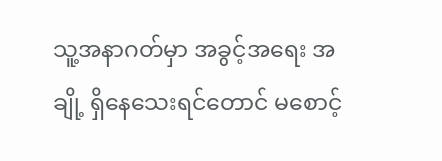သူ့အနာဂတ်မှာ အခွင့်အရေး အချို့ ရှိနေသေးရင်တောင် မစောင့်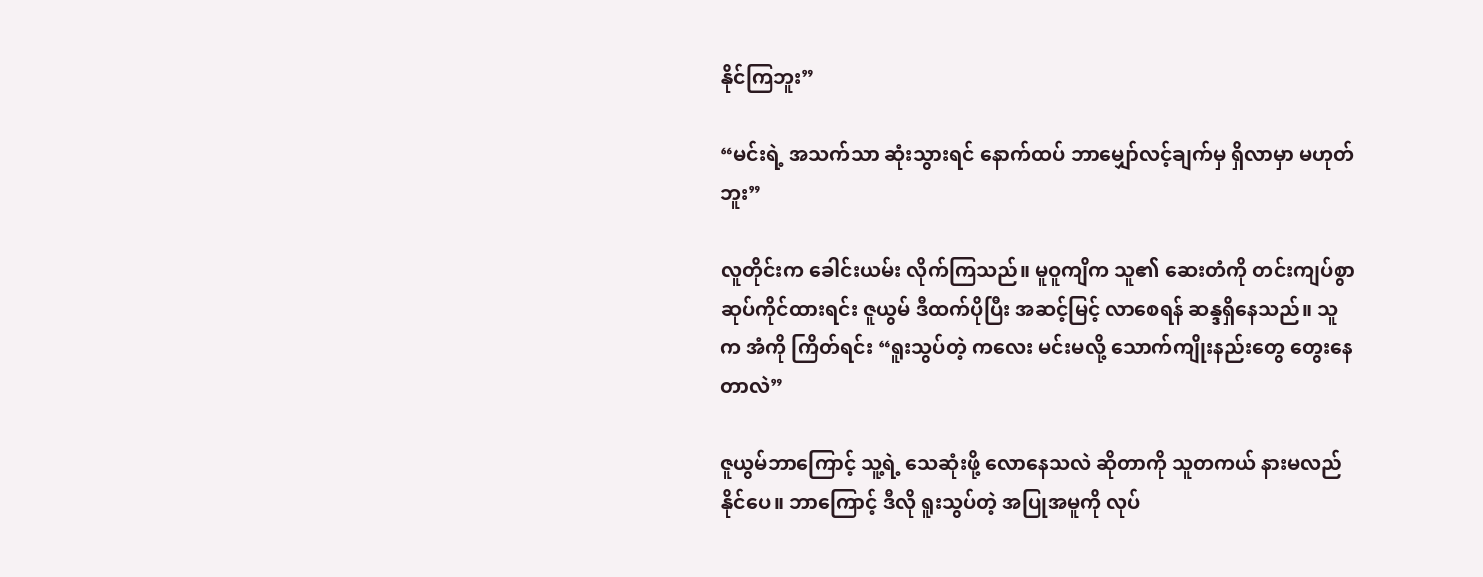နိုင်ကြဘူး”

“မင်းရဲ့ အသက်သာ ဆုံးသွားရင် နောက်ထပ် ဘာမျှော်လင့်ချက်မှ ရှိလာမှာ မဟုတ်ဘူး”

လူတိုင်းက ခေါင်းယမ်း လိုက်ကြသည်။ မူဝူကျိက သူ၏ ဆေးတံကို တင်းကျပ်စွာ ဆုပ်ကိုင်ထားရင်း ဇူယွမ် ဒီထက်ပိုပြီး အဆင့်မြင့် လာစေရန် ဆန္ဒရှိနေသည်။ သူက အံကို ကြိတ်ရင်း “ရူးသွပ်တဲ့ ကလေး မင်းမလို့ သောက်ကျိုးနည်းတွေ တွေးနေတာလဲ”

ဇူယွမ်ဘာကြောင့် သူ့ရဲ့ သေဆုံးဖို့ လောနေသလဲ ဆိုတာကို သူတကယ် နားမလည်နိုင်ပေ။ ဘာကြောင့် ဒီလို ရူးသွပ်တဲ့ အပြုအမူကို လုပ်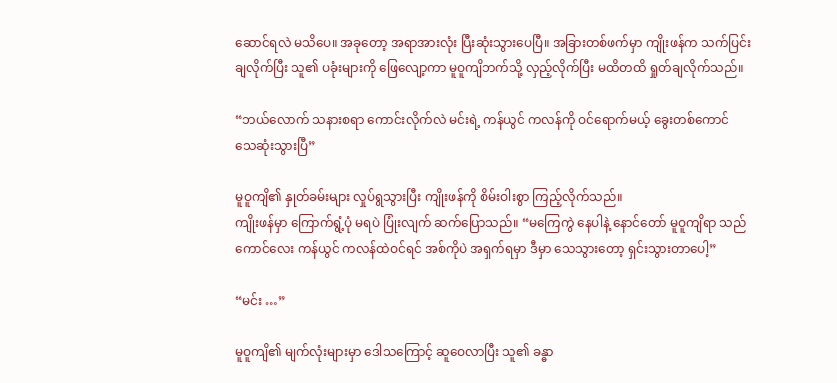ဆောင်ရလဲ မသိပေ။ အခုတော့ အရာအားလုံး ပြီးဆုံးသွားပေပြီ။ အခြားတစ်ဖက်မှာ ကျိုးဖန်က သက်ပြင်း ချလိုက်ပြီး သူ၏ ပခုံးများကို ဖြေလျော့ကာ မူဝူကျိဘက်သို့ လှည့်လိုက်ပြီး မထိတထိ ရှုတ်ချလိုက်သည်။

“ဘယ်လောက် သနားစရာ ကောင်းလိုက်လဲ မင်းရဲ့ ကန်ယွင် ကလန်ကို ဝင်ရောက်မယ့် ခွေးတစ်ကောင် သေဆုံးသွားပြီ”

မူဝူကျိ၏ နှုတ်ခမ်းများ လှုပ်ရွသွားပြီး ကျိုးဖန်ကို စိမ်းဝါးစွာ ကြည့်လိုက်သည်။
ကျိုးဖန်မှာ ကြောက်ရွံ့ပုံ မရပဲ ပြုံးလျက် ဆက်ပြောသည်။ “မကြေကွဲ နေပါနဲ့ နောင်တော် မူဝူကျိရာ သည်ကောင်လေး ကန်ယွင် ကလန်ထဲဝင်ရင် အစ်ကိုပဲ အရှက်ရမှာ ဒီမှာ သေသွားတော့ ရှင်းသွားတာပေါ့”

“မင်း …”

မူဝူကျိ၏ မျက်လုံးများမှာ ဒေါသကြောင့် ဆူဝေလာပြီး သူ၏ ခန္ဓာ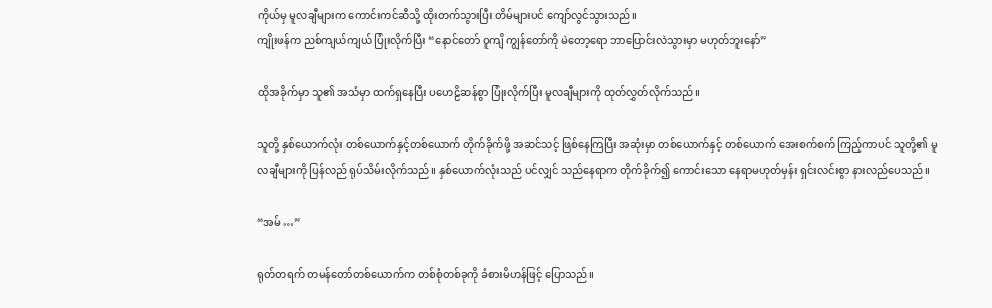ကိုယ်မှ မူလချီများက ကောင်းကင်ဆီသို့ ထိုးတက်သွားပြီး တိမ်များပင် ကျော်လွင်သွားသည်။
ကျိုးဖန်က ညစ်ကျယ်ကျယ် ပြုံးလိုက်ပြီး “နောင်တော် ဝူကျိ ကျွန်တော်ကို မဲတော့ရော ဘာပြောင်းလဲသွားမှာ မဟုတ်ဘူးနော်”

ထိုအခိုက်မှာ သူ၏ အသံမှာ ထက်ရှနေပြီး ပဟေဠိဆန်စွာ ပြုံးလိုက်ပြီး မူလချီများကို ထုတ်လွှတ်လိုက်သည်။

သူတို့ နှစ်ယောက်လုံး တစ်ယောက်နှင့်တစ်ယောက် တိုက်ခိုက်ဖို့ အဆင်သင့် ဖြစ်နေကြပြီး အဆုံးမှာ တစ်ယောက်နှင့် တစ်ယောက် အေးစက်စက် ကြည့်ကာပင် သူတို့၏ မူလချီများကို ပြန်လည် ရုပ်သိမ်းလိုက်သည်။ နှစ်ယောက်လုံးသည် ပင်လျှင် သည်နေရာက တိုက်ခိုက်၍ ကောင်းသော နေရာမဟုတ်မှန်း ရှင်းလင်းစွာ နားလည်ပေသည်။

“အမ် …”

ရုတ်တရက် တမန်တော်တစ်ယောက်က တစ်စုံတစ်ခုကို ခံစားမိဟန်ဖြင့် ပြောသည်။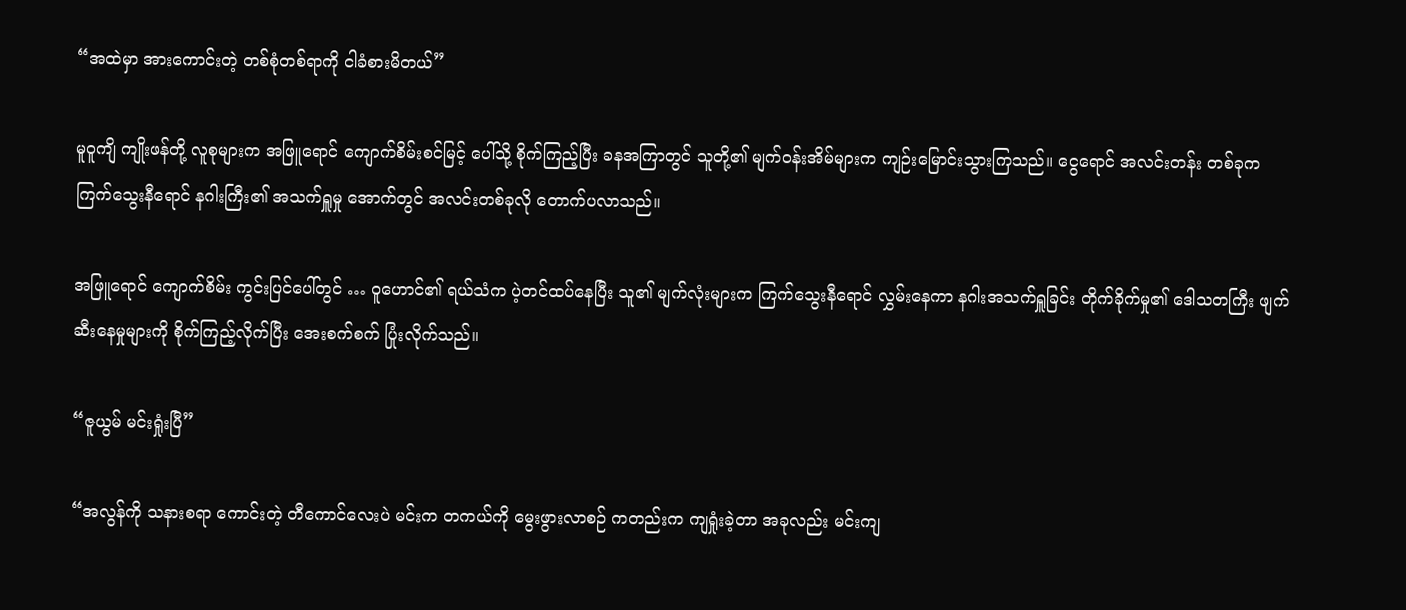“အထဲမှာ အားကောင်းတဲ့ တစ်စုံတစ်ရာကို ငါခံစားမိတယ်”

မူဝူကျိ ကျိုးဖန်တို့ လူစုများက အဖြူရောင် ကျောက်စိမ်းစင်မြင့် ပေါ်သို့ စိုက်ကြည့်ပြီး ခနအကြာတွင် သူတို့၏ မျက်ဝန်းအိမ်များက ကျဉ်းမြောင်းသွားကြသည်။ ငွေရောင် အလင်းတန်း တစ်ခုက ကြက်သွေးနီရောင် နဂါးကြီး၏ အသက်ရှူမှု အောက်တွင် အလင်းတစ်ခုလို တောက်ပလာသည်။

အဖြူရောင် ကျောက်စိမ်း ကွင်းပြင်ပေါ်တွင် … ဝူဟောင်၏ ရယ်သံက ပဲ့တင်ထပ်နေပြီး သူ၏ မျက်လုံးများက ကြက်သွေးနီရောင် လွှမ်းနေကာ နဂါးအသက်ရှူခြင်း တိုက်ခိုက်မှု၏ ဒေါသတကြီး ဖျက်ဆီးနေမှုများကို စိုက်ကြည့်လိုက်ပြီး အေးစက်စက် ပြုံးလိုက်သည်။

“ဇူယွမ် မင်းရှုံးပြီ”

“အလွန်ကို သနားစရာ ကောင်းတဲ့ တီကောင်လေးပဲ မင်းက တကယ်ကို မွေးဖွားလာစဉ် ကတည်းက ကျရှုံးခဲ့တာ အခုလည်း မင်းကျ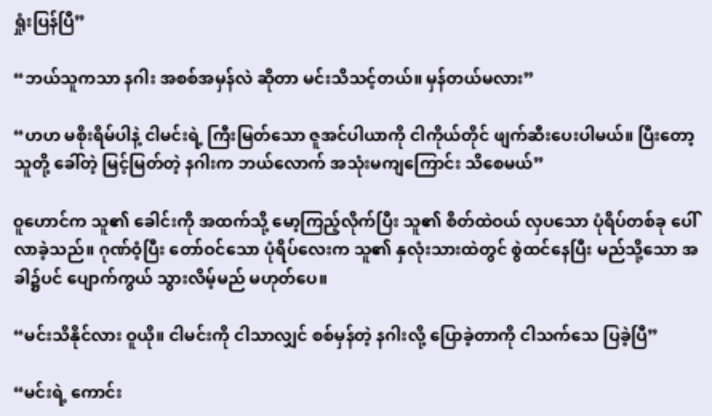ရှုံးပြန်ပြီ”

“ဘယ်သူကသာ နဂါး အစစ်အမှန်လဲ ဆိုတာ မင်းသိသင့်တယ်။ မှန်တယ်မလား”

“ဟဟ မစိုးရိမ်ပါနဲ့ ငါမင်းရဲ့ ကြီးမြတ်သော ဇူအင်ပါယာကို ငါကိုယ်တိုင် ဖျက်ဆီးပေးပါမယ်။ ပြီးတော့ သူတို့ ခေါ်တဲ့ မြင့်မြတ်တဲ့ နဂါးက ဘယ်လောက် အသုံးမကျကြောင်း သိစေမယ်”

ဝူဟောင်က သူ၏ ခေါင်းကို အထက်သို့ မော့ကြည့်လိုက်ပြီး သူ၏ စိတ်ထဲဝယ် လှပသော ပုံရိပ်တစ်ခု ပေါ်လာခဲ့သည်။ ဂုဏ်ဝံ့ပြီး တော်ဝင်သော ပုံရိပ်လေးက သူ၏ နှလုံးသားထဲတွင် စွဲထင်နေပြီး မည်သို့သော အခါ၌ပင် ပျောက်ကွယ် သွားလိမ့်မည် မဟုတ်ပေ။

“မင်းသိနိုင်လား ဝူယို။ ငါမင်းကို ငါသာလျှင် စစ်မှန်တဲ့ နဂါးလို့ ပြောခဲ့တာကို ငါသက်သေ ပြခဲ့ပြီ”

“မင်းရဲ့ ကောင်း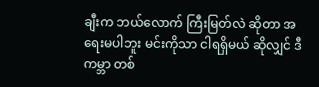ချီးက ဘယ်လောက် ကြီးမြတ်လဲ ဆိုတာ အရေးမပါဘူး မင်းကိုသာ ငါရရှိမယ် ဆိုလျှင် ဒီကမ္ဘာ တစ်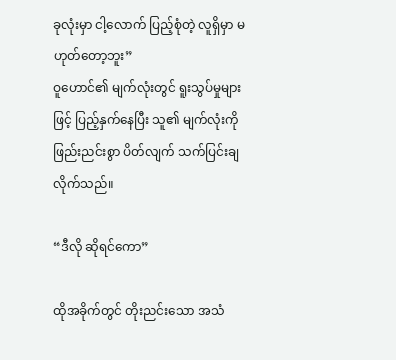ခုလုံးမှာ ငါ့လောက် ပြည့်စုံတဲ့ လူရှိမှာ မဟုတ်တော့ဘူး”
ဝူဟောင်၏ မျက်လုံးတွင် ရူးသွပ်မှုများဖြင့် ပြည့်နှက်နေပြီး သူ၏ မျက်လုံးကို ဖြည်းညင်းစွာ ပိတ်လျက် သက်ပြင်းချလိုက်သည်။

“ဒီလို ဆိုရင်ကော”

ထိုအခိုက်တွင် တိုးညင်းသော အသံ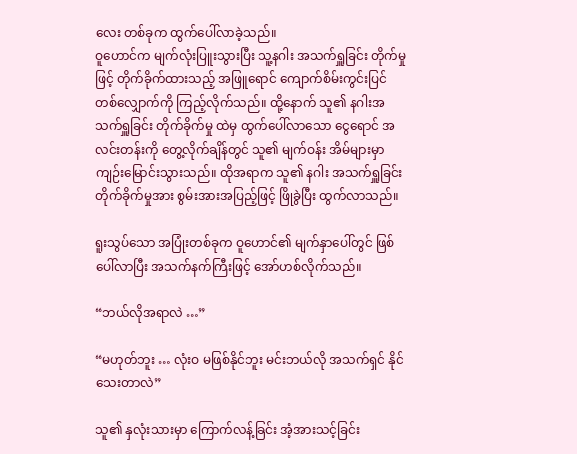လေး တစ်ခုက ထွက်ပေါ်လာခဲ့သည်။
ဝူဟောင်က မျက်လုံးပြူးသွားပြီး သူ့နဂါး အသက်ရှူခြင်း တိုက်မှုဖြင့် တိုက်ခိုက်ထားသည့် အဖြူရောင် ကျောက်စိမ်းကွင်းပြင် တစ်လျှောက်ကို ကြည့်လိုက်သည်။ ထို့နောက် သူ၏ နဂါးအသက်ရှူခြင်း တိုက်ခိုက်မှု ထဲမှ ထွက်ပေါ်လာသော ငွေရောင် အလင်းတန်းကို တွေ့လိုက်ချိန်တွင် သူ၏ မျက်ဝန်း အိမ်များမှာ ကျဉ်းမြောင်းသွားသည်။ ထိုအရာက သူ၏ နဂါး အသက်ရှူခြင်း တိုက်ခိုက်မှုအား စွမ်းအားအပြည့်ဖြင့် ဖြိုခွဲပြီး ထွက်လာသည်။

ရူးသွပ်သော အပြုံးတစ်ခုက ဝူဟောင်၏ မျက်နှာပေါ်တွင် ဖြစ်ပေါ်လာပြီး အသက်နက်ကြီးဖြင့် အော်ဟစ်လိုက်သည်။

“ဘယ်လိုအရာလဲ …”

“မဟုတ်ဘူး … လုံးဝ မဖြစ်နိုင်ဘူး မင်းဘယ်လို အသက်ရှင် နိုင်သေးတာလဲ”

သူ၏ နှလုံးသားမှာ ကြောက်လန့်ခြင်း အံ့အားသင့်ခြင်း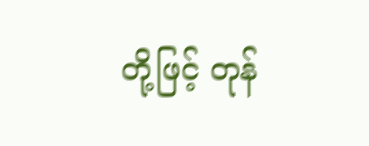တို့ဖြင့် တုန်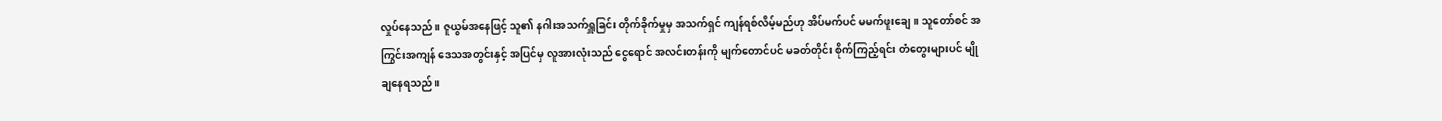လှုပ်နေသည်။ ဇူယွမ်အနေဖြင့် သူ၏ နဂါးအသက်ရှူခြင်း တိုက်ခိုက်မှုမှ အသက်ရှင် ကျန်ရစ်လိမ့်မည်ဟု အိပ်မက်ပင် မမက်ဖူးချေ။ သူတော်စင် အကြွင်းအကျန် ဒေသအတွင်းနှင့် အပြင်မှ လူအားလုံးသည် ငွေရောင် အလင်းတန်းကို မျက်တောင်ပင် မခတ်တိုင်း စိုက်ကြည့်ရင်း တံတွေးများပင် မျိုချနေရသည်။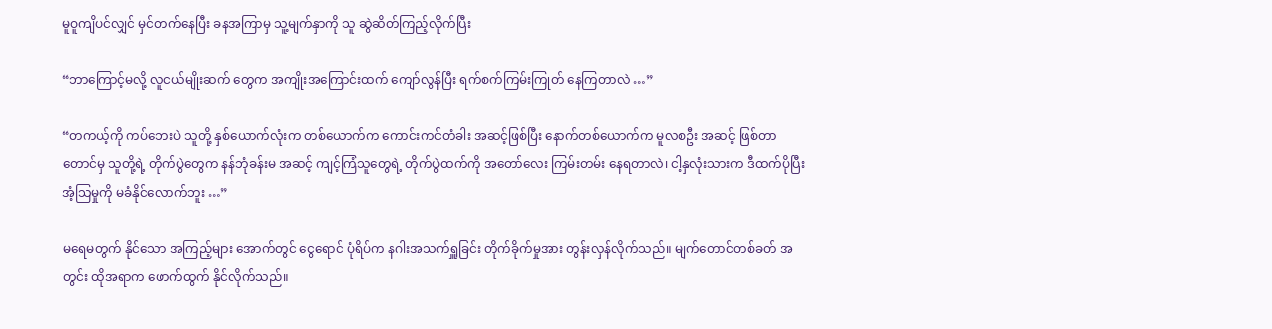မူဝူကျိပင်လျှင် မှင်တက်နေပြီး ခနအကြာမှ သူ့မျက်နှာကို သူ ဆွဲဆိတ်ကြည့်လိုက်ပြီး

“ဘာကြောင့်မလို့ လူငယ်မျိုးဆက် တွေက အကျိုးအကြောင်းထက် ကျော်လွန်ပြီး ရက်စက်ကြမ်းကြုတ် နေကြတာလဲ …”

“တကယ့်ကို ကပ်ဘေးပဲ သူတို့ နှစ်ယောက်လုံးက တစ်ယောက်က ကောင်းကင်တံခါး အဆင့်ဖြစ်ပြီး နောက်တစ်ယောက်က မူလစဦး အဆင့် ဖြစ်တာတောင်မှ သူတို့ရဲ့ တိုက်ပွဲတွေက နန်ဘုံခန်းမ အဆင့် ကျင့်ကြံသူတွေရဲ့ တိုက်ပွဲထက်ကို အတော်လေး ကြမ်းတမ်း နေရတာလဲ၊ ငါ့နှလုံးသားက ဒီထက်ပိုပြီး အံ့သြမှုကို မခံနိုင်လောက်ဘူး …”

မရေမတွက် နိုင်သော အကြည့်များ အောက်တွင် ငွေရောင် ပုံရိပ်က နဂါးအသက်ရှူခြင်း တိုက်ခိုက်မှုအား တွန်းလှန်လိုက်သည်။ မျက်တောင်တစ်ခတ် အတွင်း ထိုအရာက ဖောက်ထွက် နိုင်လိုက်သည်။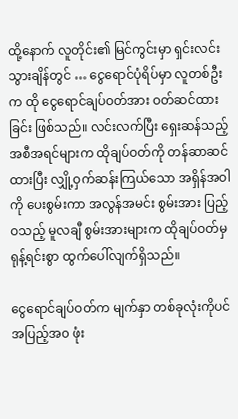ထို့နောက် လူတိုင်း၏ မြင်ကွင်းမှာ ရှင်းလင်းသွားချိန်တွင် … ငွေရောင်ပုံရိပ်မှာ လူတစ်ဦးက ထို ငွေရောင်ချပ်ဝတ်အား ဝတ်ဆင်ထားခြင်း ဖြစ်သည်။ လင်းလက်ပြီး ရှေးဆန်သည့် အစီအရင်များက ထိုချပ်ဝတ်ကို တန်ဆာဆင်ထားပြီး လျှို့ဝှက်ဆန်းကြယ်သော အရှိန်အဝါကို ပေးစွမ်းကာ အလွန်အမင်း စွမ်းအား ပြည့်ဝသည့် မူလချီ စွမ်းအားများက ထိုချပ်ဝတ်မှ ရုန့်ရင်းစွာ ထွက်ပေါ်လျက်ရှိသည်။

ငွေရောင်ချပ်ဝတ်က မျက်နှာ တစ်ခုလုံးကိုပင် အပြည့်အ၀ ဖုံး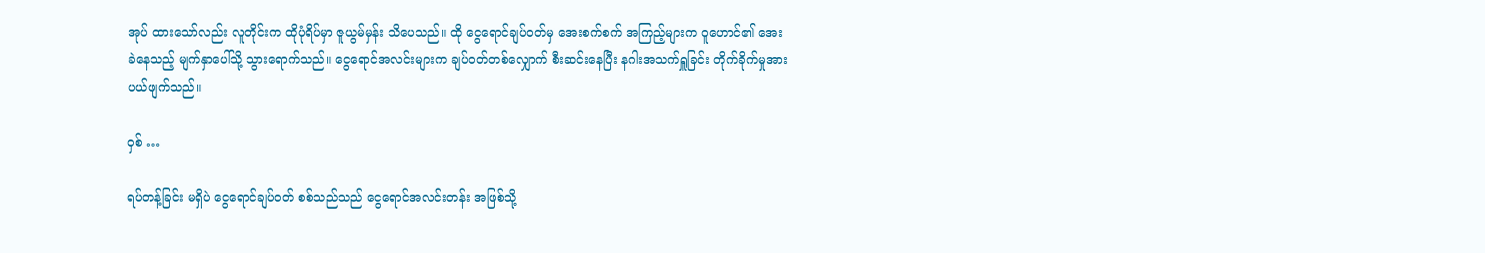အုပ် ထားသော်လည်း လူတိုင်းက ထိုပုံရိပ်မှာ ဇူယွမ်မှန်း သိပေသည်။ ထို ငွေရောင်ချပ်ဝတ်မှ အေးစက်စက် အကြည့်များက ဝူဟောင်၏ အေးခဲနေသည့် မျက်နှာပေါ်သို့ သွားရောက်သည်။ ငွေရောင်အလင်းများက ချပ်ဝတ်တစ်လျှောက် စီးဆင်းနေပြီး နဂါးအသက်ရှူခြင်း တိုက်ခိုက်မှုအား ပယ်ဖျက်သည်။

ဝှစ် …

ရပ်တန့်ခြင်း မရှိပဲ ငွေရောင်ချပ်ဝတ် စစ်သည်သည် ငွေရောင်အလင်းတန်း အဖြစ်သို့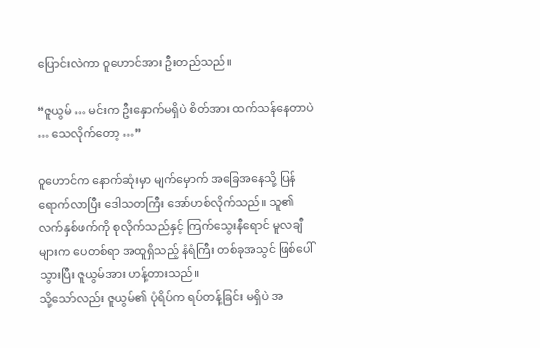ပြောင်းလဲကာ ဝူဟောင်အား ဦးတည်သည်။

“ဇူယွမ် … မင်းက ဦးနှောက်မရှိပဲ စိတ်အား ထက်သန်နေတာပဲ … သေလိုက်တော့ …”

ဝူဟောင်က နောက်ဆုံးမှာ မျက်မှောက် အခြေအနေသို့ ပြန်ရောက်လာပြီး ဒေါသတကြီး အော်ဟစ်လိုက်သည်။ သူ၏ လက်နှစ်ဖက်ကို စုလိုက်သည်နှင့် ကြက်သွေးနီရောင် မူလချီများက ပေတစ်ရာ အထူရှိသည့် နံရံကြီး တစ်ခုအသွင် ဖြစ်ပေါ်သွားပြီး ဇူယွမ်အား ဟန့်တားသည်။
သို့သော်လည်း ဇူယွမ်၏ ပုံရိပ်က ရပ်တန့်ခြင်း မရှိပဲ အ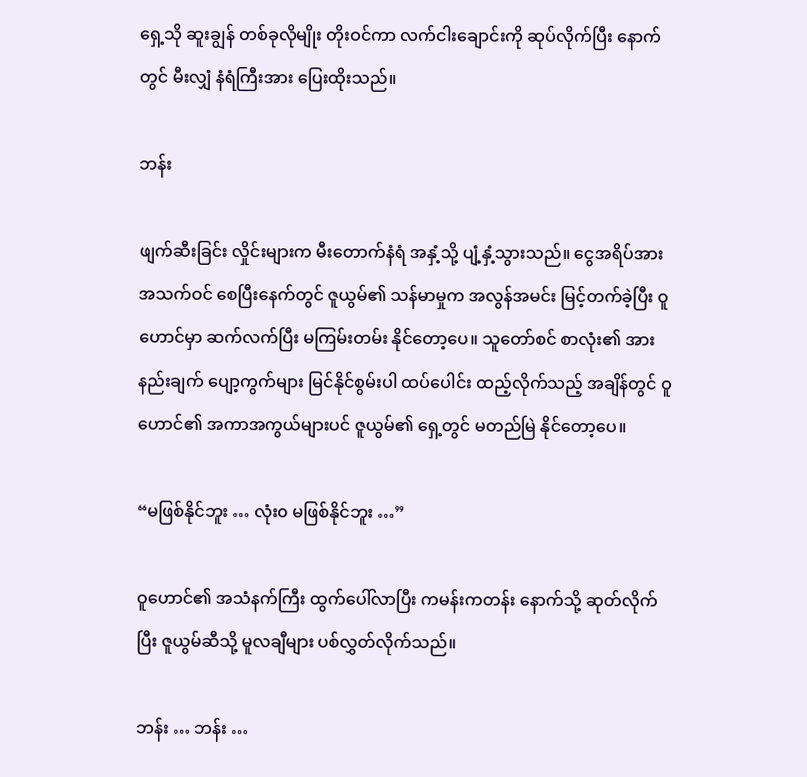ရှေ့သို ဆူးချွန် တစ်ခုလိုမျိုး တိုးဝင်ကာ လက်ငါးချောင်းကို ဆုပ်လိုက်ပြီး နောက်တွင် မီးလျှံ နံရံကြီးအား ပြေးထိုးသည်။

ဘန်း

ဖျက်ဆီးခြင်း လှိုင်းများက မီးတောက်နံရံ အနှံ့သို့ ပျံ့နှံ့သွားသည်။ ငွေအရိပ်အား အသက်ဝင် စေပြီးနေက်တွင် ဇူယွမ်၏ သန်မာမှုက အလွန်အမင်း မြင့်တက်ခဲ့ပြီး ဝူဟောင်မှာ ဆက်လက်ပြီး မကြမ်းတမ်း နိုင်တော့ပေ။ သူတော်စင် စာလုံး၏ အားနည်းချက် ပျော့ကွက်များ မြင်နိုင်စွမ်းပါ ထပ်ပေါင်း ထည့်လိုက်သည့် အချိန်တွင် ဝူဟောင်၏ အကာအကွယ်များပင် ဇူယွမ်၏ ရှေ့တွင် မတည်မြဲ နိုင်တော့ပေ။

“မဖြစ်နိုင်ဘူး … လုံး၀ မဖြစ်နိုင်ဘူး …”

ဝူဟောင်၏ အသံနက်ကြီး ထွက်ပေါ်လာပြီး ကမန်းကတန်း နောက်သို့ ဆုတ်လိုက်ပြီး ဇူယွမ်ဆီသို့ မူလချီများ ပစ်လွှတ်လိုက်သည်။

ဘန်း … ဘန်း …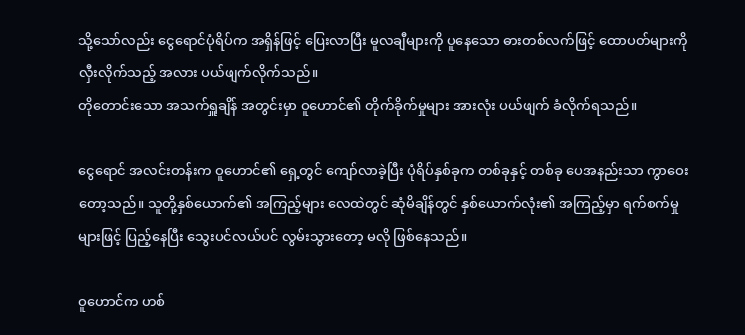သို့သော်လည်း ငွေရောင်ပုံရိပ်က အရှိန်ဖြင့် ပြေးလာပြီး မူလချီများကို ပူနေသော ဓားတစ်လက်ဖြင့် ထောပတ်များကို လှီးလိုက်သည့် အလား ပယ်ဖျက်လိုက်သည်။
တိုတောင်းသော အသက်ရှူချိန် အတွင်းမှာ ဝူဟောင်၏ တိုက်ခိုက်မှုများ အားလုံး ပယ်ဖျက် ခံလိုက်ရသည်။

ငွေရောင် အလင်းတန်းက ဝူဟောင်၏ ရှေ့တွင် ကျော်လာခဲ့ပြီး ပုံရိပ်နှစ်ခုက တစ်ခုနှင့် တစ်ခု ပေအနည်းသာ ကွာဝေးတော့သည်။ သူတို့နှစ်ယောက်၏ အကြည့်များ လေထဲတွင် ဆုံမိချိန်တွင် နှစ်ယောက်လုံး၏ အကြည့်မှာ ရက်စက်မှုများဖြင့် ပြည့်နေပြီး သွေးပင်လယ်ပင် လွမ်းသွားတော့ မလို ဖြစ်နေသည်။

ဝူဟောင်က ဟစ်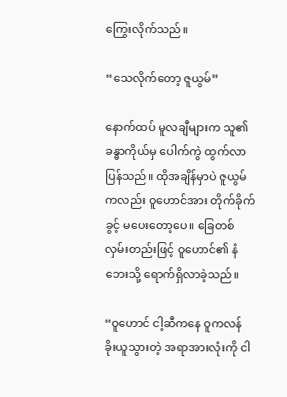ကြွေးလိုက်သည်။

“သေလိုက်တော့ ဇူယွမ်”

နောက်ထပ် မူလချီများက သူ၏ ခန္ဓာကိုယ်မှ ပေါက်ကွဲ ထွက်လာပြန်သည်။ ထိုအချိန်မှာပဲ ဇူယွမ်ကလည်း ဝူဟောင်အား တိုက်ခိုက်ခွင့် မပေးတော့ပေ။ ခြေတစ်လှမ်းတည်းဖြင့် ဝူဟောင်၏ နံဘေးသို့ ရောက်ရှိလာခဲ့သည်။

“ဝူဟောင် ငါ့ဆီကနေ ဝူကလန် ခိုးယူသွားတဲ့ အရာအားလုံးကို ငါ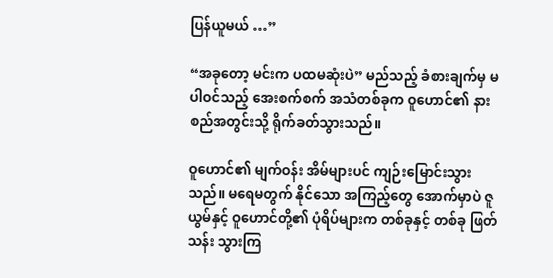ပြန်ယူမယ် …”

“အခုတော့ မင်းက ပထမဆုံးပဲ” မည်သည့် ခံစားချက်မှ မပါဝင်သည့် အေးစက်စက် အသံတစ်ခုက ဝူဟောင်၏ နားစည်အတွင်းသို့ ရိုက်ခတ်သွားသည်။

ဝူဟောင်၏ မျက်ဝန်း အိမ်များပင် ကျဉ်းမြောင်းသွားသည်။ မရေမတွက် နိုင်သော အကြည့်တွေ အောက်မှာပဲ ဇူယွမ်နှင့် ဝူဟောင်တို့၏ ပုံရိပ်များက တစ်ခုနှင့် တစ်ခု ဖြတ်သန်း သွားကြ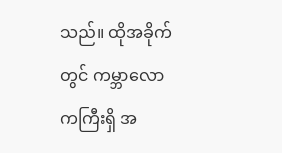သည်။ ထိုအခိုက်တွင် ကမ္ဘာလောကကြီးရှိ အ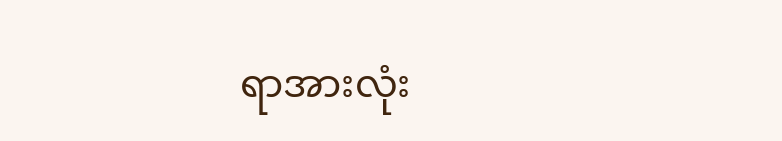ရာအားလုံး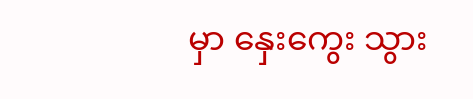မှာ နှေးကွေး သွား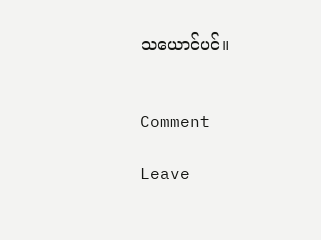သယောင်ပင်။


Comment

Leave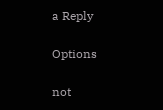a Reply

Options

not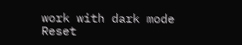work with dark mode
Reset